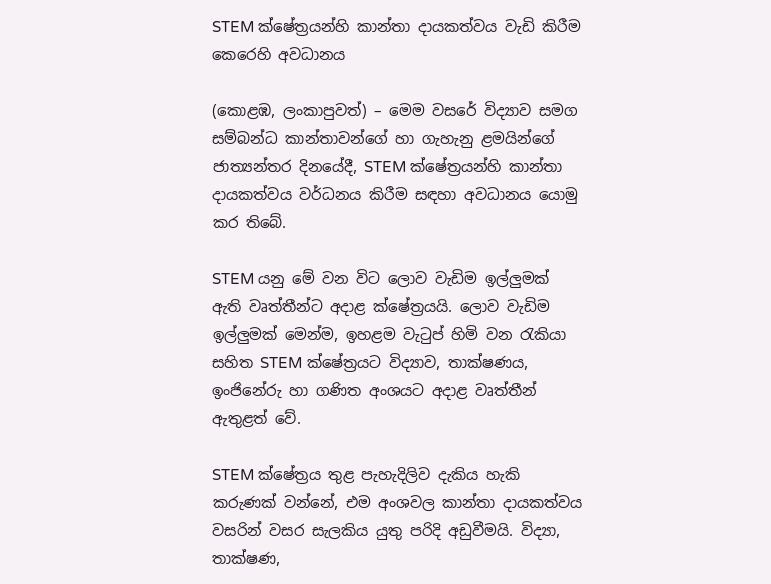STEM ක්ෂේත්‍රයන්හි කාන්තා දායකත්වය වැඩි කිරීම කෙරෙහි අවධානය

(කොළඹ, ලංකාපුවත්) – මෙම වසරේ විද්‍යාව සමග සම්බන්ධ කාන්තාවන්ගේ හා ගැහැනු ළමයින්ගේ ජාත්‍යන්තර දිනයේදී, STEM ක්ෂේත්‍රයන්හි කාන්තා දායකත්වය වර්ධනය කිරීම සඳහා අවධානය යොමු කර තිබේ.

STEM යනු මේ වන විට ලොව වැඩිම ඉල්ලුමක් ඇති වෘත්තීන්ට අදාළ ක්ෂේත්‍රයයි. ලොව වැඩිම ඉල්ලුමක් මෙන්ම, ඉහළම වැටුප් හිමි වන රැකියා සහිත STEM ක්ෂේත්‍රයට විද්‍යාව, තාක්ෂණය, ඉංජිනේරු හා ගණිත අංශයට අදාළ වෘත්තීන් ඇතුළත් වේ.

STEM ක්ෂේත්‍රය තුළ පැහැදිලිව දැකිය හැකි කරුණක් වන්නේ, එම අංශවල කාන්තා දායකත්වය වසරින් වසර සැලකිය යුතු පරිදි අඩුවීමයි. විද්‍යා, තාක්ෂණ,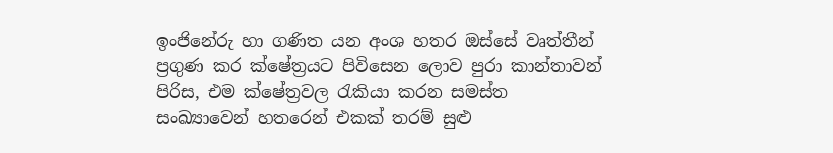ඉංජිනේරු හා ගණිත යන අංශ හතර ඔස්සේ වෘත්තීන් ප්‍රගුණ කර ක්ෂේත්‍රයට පිවිසෙන ලොව පුරා කාන්තාවන් පිරිස, එම ක්ෂේත්‍රවල රැකියා කරන සමස්ත සංඛ්‍යාවෙන් හතරෙන් එකක් තරම් සුළු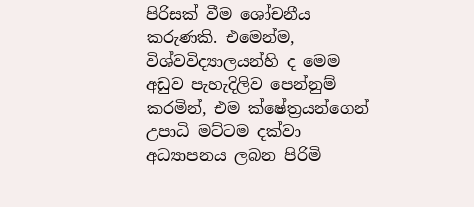පිරිසක් වීම ශෝචනීය කරුණකි. එමෙන්ම, විශ්වවිද්‍යාලයන්හි ද මෙම අඩුව පැහැදිලිව පෙන්නුම් කරමින්, එම ක්ෂේත්‍රයන්ගෙන් උපාධි මට්ටම දක්වා අධ්‍යාපනය ලබන පිරිමි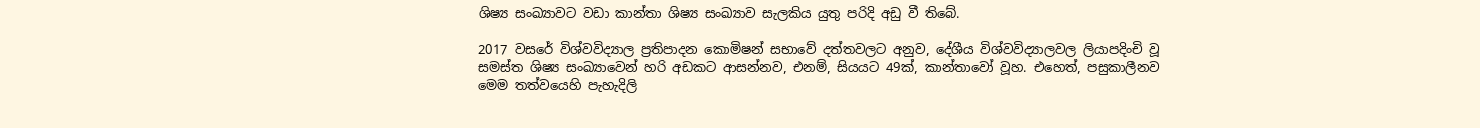ශිෂ්‍ය සංඛ්‍යාවට වඩා කාන්තා ශිෂ්‍ය සංඛ්‍යාව සැලකිය යුතු පරිදි අඩු වී තිබේ.

2017 වසරේ විශ්වවිද්‍යාල ප්‍රතිපාදන කොමිෂන් සභාවේ දත්තවලට අනුව, දේශීය විශ්වවිද්‍යාලවල ලියාපදිංචි වූ සමස්ත ශිෂ්‍ය සංඛ්‍යාවෙන් හරි අඩකට ආසන්නව, එනම්, සියයට 49ක්, කාන්තාවෝ වූහ. එහෙත්, පසුකාලීනව මෙම තත්වයෙහි පැහැදිලි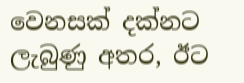වෙනසක් දක්නට ලැබුණු අතර, ඊට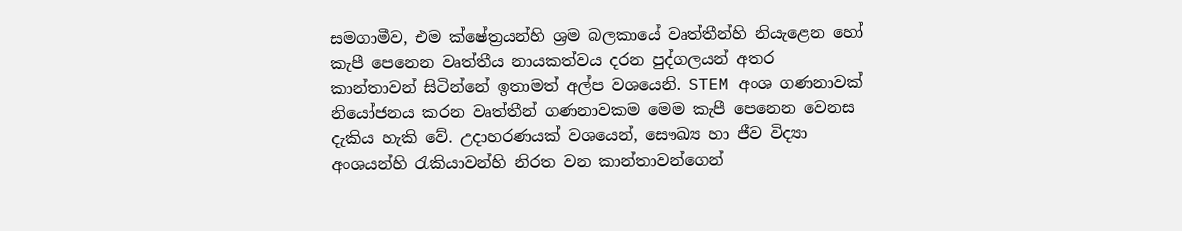සමගාමීව, එම ක්ෂේත්‍රයන්හි ශ්‍රම බලකායේ වෘත්තීන්හි නියැළෙන හෝ කැපී පෙනෙන වෘත්තීය නායකත්වය දරන පුද්ගලයන් අතර කාන්තාවන් සිටින්නේ ඉතාමත් අල්ප වශයෙනි. STEM අංශ ගණනාවක් නියෝජනය කරන වෘත්තීන් ගණනාවකම මෙම කැපී පෙනෙන වෙනස දැකිය හැකි වේ. උදාහරණයක් වශයෙන්, සෞඛ්‍ය හා ජීව විද්‍යා අංශයන්හි රැකියාවන්හි නිරත වන කාන්තාවන්ගෙන්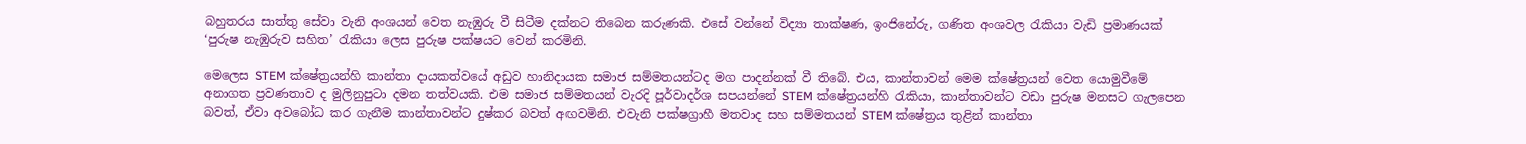බහුතරය සාත්තු සේවා වැනි අංශයන් වෙත නැඹුරු වී සිටීම දක්නට තිබෙන කරුණකි. එසේ වන්නේ විද්‍යා තාක්ෂණ, ඉංජිනේරු, ගණිත අංශවල රැකියා වැඩි ප්‍රමාණයක් ‘පුරුෂ නැඹුරුව සහිත’ රැකියා ලෙස පුරුෂ පක්ෂයට වෙන් කරමිනි.

මෙලෙස STEM ක්ෂේත්‍රයන්හි කාන්තා දායකත්වයේ අඩුව හානිදායක සමාජ සම්මතයන්ටද මග පාදන්නක් වී තිබේ. එය, කාන්තාවන් මෙම ක්ෂේත්‍රයන් වෙත යොමුවීමේ අනාගත ප්‍රවණතාව ද මුලිනුපුටා දමන තත්වයකි. එම සමාජ සම්මතයන් වැරදි පූර්වාදර්ශ සපයන්නේ STEM ක්ෂේත්‍රයන්හි රැකියා, කාන්තාවන්ට වඩා පුරුෂ මනසට ගැලපෙන බවත්, ඒවා අවබෝධ කර ගැනීම කාන්තාවන්ට දුෂ්කර බවත් අඟවමිනි. එවැනි පක්ෂග්‍රාහී මතවාද සහ සම්මතයන් STEM ක්ෂේත්‍රය තුළින් කාන්තා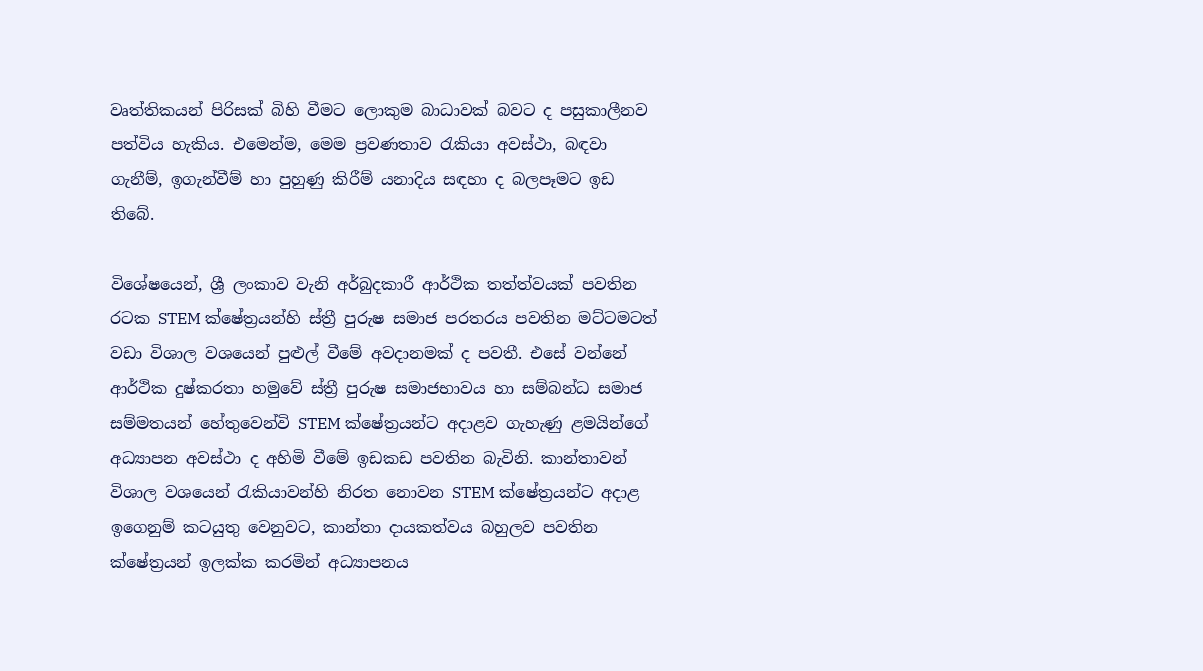වෘත්තිකයන් පිරිසක් බිහි වීමට ලොකුම බාධාවක් බවට ද පසුකාලීනව පත්විය හැකිය. එමෙන්ම, මෙම ප්‍රවණතාව රැකියා අවස්ථා, බඳවා ගැනීම්, ඉගැන්වීම් හා පුහුණු කිරීම් යනාදිය සඳහා ද බලපෑමට ඉඩ තිබේ.

විශේෂයෙන්, ශ්‍රී ලංකාව වැනි අර්බුදකාරී ආර්ථික තත්ත්වයක් පවතින රටක STEM ක්ෂේත්‍රයන්හි ස්ත්‍රී පුරුෂ සමාජ පරතරය පවතින මට්ටමටත් වඩා විශාල වශයෙන් පුළුල් වීමේ අවදානමක් ද පවතී. එසේ වන්නේ ආර්ථික දුෂ්කරතා හමුවේ ස්ත්‍රී පුරුෂ සමාජභාවය හා සම්බන්ධ සමාජ සම්මතයන් හේතුවෙන්වි STEM ක්ෂේත්‍රයන්ට අදාළව ගැහැණු ළමයින්ගේ අධ්‍යාපන අවස්ථා ද අහිමි වීමේ ඉඩකඩ පවතින බැවිනි. කාන්තාවන් විශාල වශයෙන් රැකියාවන්හි නිරත නොවන STEM ක්ෂේත්‍රයන්ට අදාළ ඉගෙනුම් කටයුතු වෙනුවට, කාන්තා දායකත්වය බහුලව පවතින ක්ෂේත්‍රයන් ඉලක්ක කරමින් අධ්‍යාපනය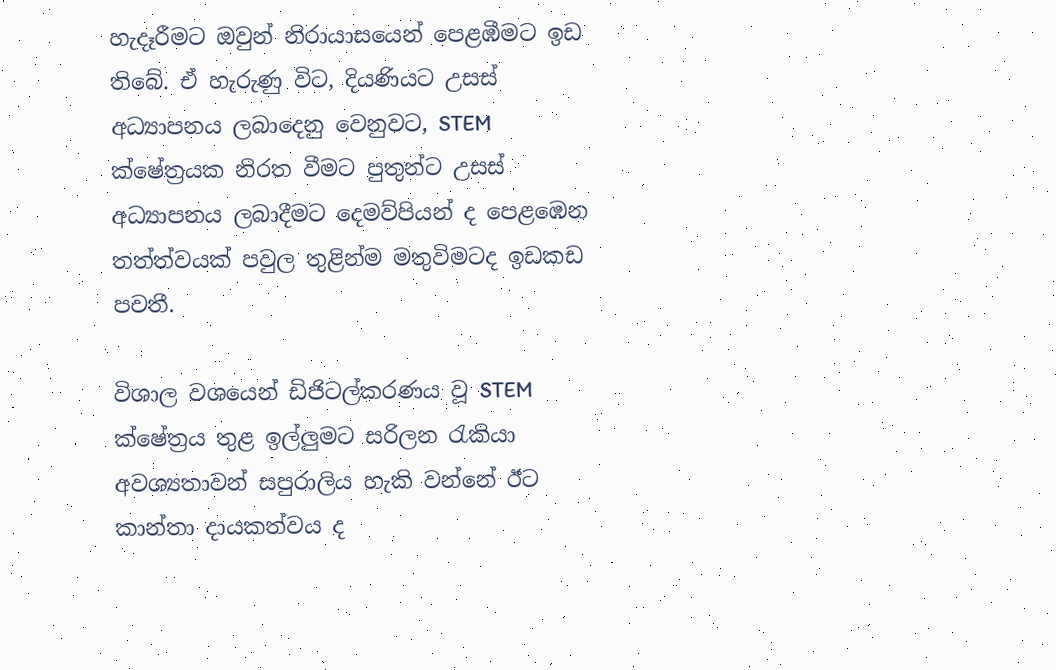හැදෑරීමට ඔවුන් නිරායාසයෙන් පෙළඹීමට ඉඩ තිබේ. ඒ හැරුණු විට, දියණියට උසස් අධ්‍යාපනය ලබාදෙනු වෙනුවට, STEM ක්ෂේත්‍රයක නිරත වීමට පුතුන්ට උසස් අධ්‍යාපනය ලබාදීමට දෙමව්පියන් ද පෙළඹෙන තත්ත්වයක් පවුල තුළින්ම මතුවිමටද ඉඩකඩ පවතී.

විශාල වශයෙන් ඩිජිටල්කරණය වූ STEM ක්ෂේත්‍රය තුළ ඉල්ලුමට සරිලන රැකියා අවශ්‍යතාවන් සපුරාලිය හැකි වන්නේ ඊට කාන්තා දායකත්වය ද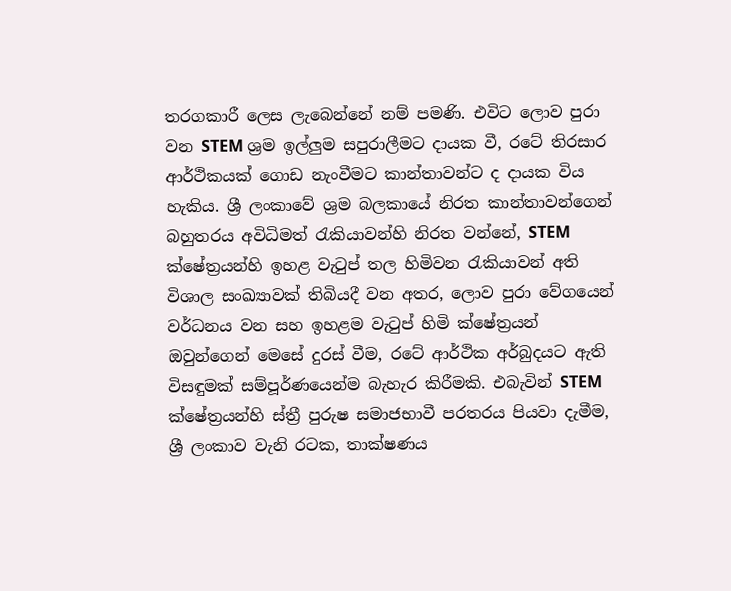තරගකාරී ලෙස ලැබෙන්නේ නම් පමණි. එවිට ලොව පුරා වන STEM ශ්‍රම ඉල්ලුම සපුරාලීමට දායක වී, රටේ තිරසාර ආර්ථිකයක් ගොඩ නැංවීමට කාන්තාවන්ට ද දායක විය හැකිය. ශ්‍රී ලංකාවේ ශ්‍රම බලකායේ නිරත කාන්තාවන්ගෙන් බහුතරය අවිධිමත් රැකියාවන්හි නිරත වන්නේ, STEM ක්ෂේත්‍රයන්හි ඉහළ වැටුප් තල හිමිවන රැකියාවන් අති විශාල සංඛ්‍යාවක් තිබියදී වන අතර, ලොව පුරා වේගයෙන් වර්ධනය වන සහ ඉහළම වැටුප් හිමි ක්ෂේත්‍රයන් ඔවුන්ගෙන් මෙසේ දුරස් වීම, රටේ ආර්ථික අර්බුදයට ඇති විසඳුමක් සම්පූර්ණයෙන්ම බැහැර කිරීමකි. එබැවින් STEM ක්ෂේත්‍රයන්හි ස්ත්‍රී පුරුෂ සමාජභාවී පරතරය පියවා දැමීම, ශ්‍රී ලංකාව වැනි රටක, තාක්ෂණය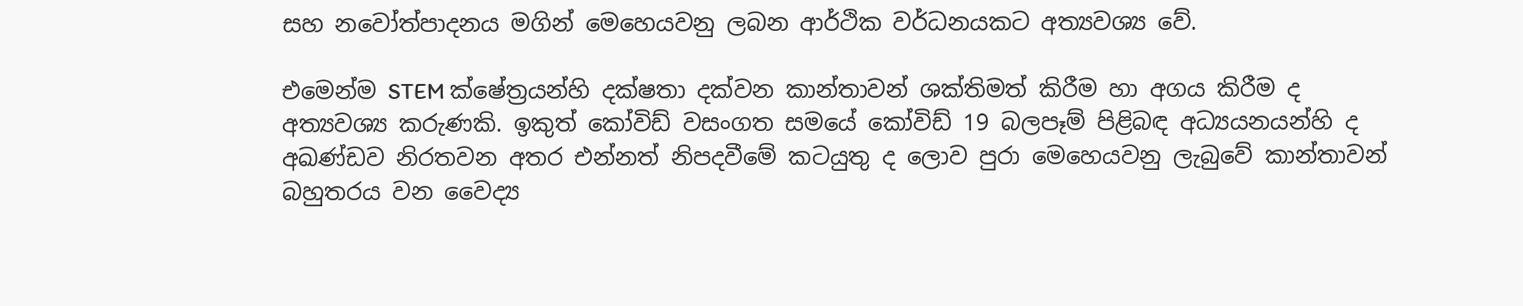සහ නවෝත්පාදනය මගින් මෙහෙයවනු ලබන ආර්ථික වර්ධනයකට අත්‍යවශ්‍ය වේ.

එමෙන්ම STEM ක්ෂේත්‍රයන්හි දක්ෂතා දක්වන කාන්තාවන් ශක්තිමත් කිරීම හා අගය කිරීම ද අත්‍යවශ්‍ය කරුණකි. ඉකුත් කෝවිඩ් වසංගත සමයේ කෝවිඩ් 19 බලපෑම් පිළිබඳ අධ්‍යයනයන්හි ද අඛණ්ඩව නිරතවන අතර එන්නත් නිපදවීමේ කටයුතු ද ලොව පුරා මෙහෙයවනු ලැබුවේ කාන්තාවන් බහුතරය වන වෛද්‍ය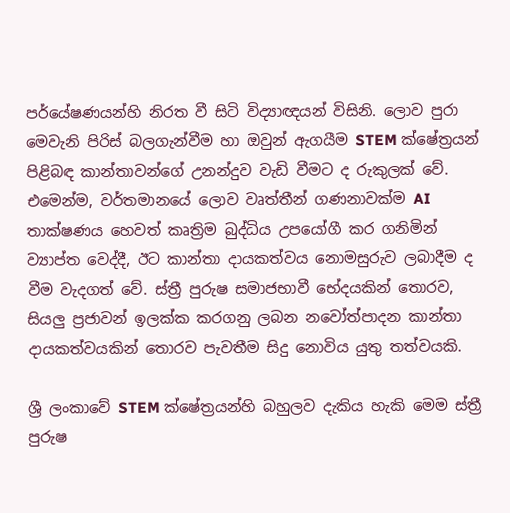පර්යේෂණයන්හි නිරත වී සිටි විද්‍යාඥයන් විසිනි. ලොව පුරා මෙවැනි පිරිස් බලගැන්වීම හා ඔවුන් ඇගයීම STEM ක්ෂේත්‍රයන් පිළිබඳ කාන්තාවන්ගේ උනන්දුව වැඩි වීමට ද රුකුලක් වේ. එමෙන්ම, වර්තමානයේ ලොව වෘත්තීන් ගණනාවක්ම AI තාක්ෂණය හෙවත් කෘත්‍රිම බුද්ධිය උපයෝගී කර ගනිමින් ව්‍යාප්ත වෙද්දී, ඊට කාන්තා දායකත්වය නොමසුරුව ලබාදීම ද වීම වැදගත් වේ. ස්ත්‍රී පුරුෂ සමාජභාවී භේදයකින් තොරව, සියලු ප්‍රජාවන් ඉලක්ක කරගනු ලබන නවෝත්පාදන කාන්තා දායකත්වයකින් තොරව පැවතීම සිදු නොවිය යුතු තත්වයකි.

ශ්‍රී ලංකාවේ STEM ක්ෂේත්‍රයන්හි බහුලව දැකිය හැකි මෙම ස්ත්‍රී පුරුෂ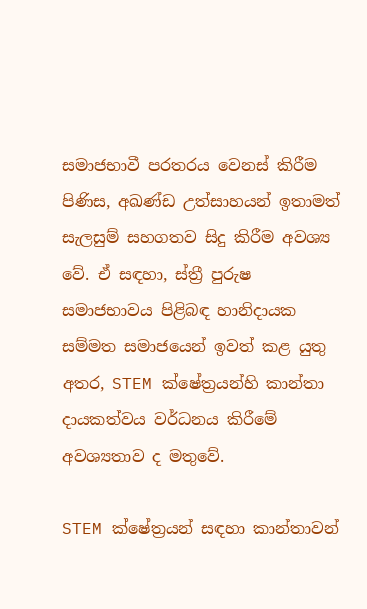සමාජභාවී පරතරය වෙනස් කිරීම පිණිස, අඛණ්ඩ උත්සාහයන් ඉතාමත් සැලසුම් සහගතව සිදු කිරීම අවශ්‍ය වේ. ඒ සඳහා, ස්ත්‍රී පුරුෂ සමාජභාවය පිළිබඳ හානිදායක සම්මත සමාජයෙන් ඉවත් කළ යුතු අතර, STEM ක්ෂේත්‍රයන්හි කාන්තා දායකත්වය වර්ධනය කිරීමේ අවශ්‍යතාව ද මතුවේ.

STEM ක්ෂේත්‍රයන් සඳහා කාන්තාවන්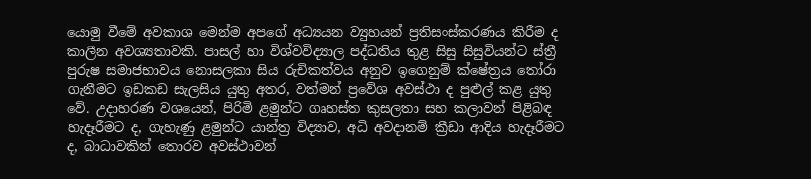යොමු වීමේ අවකාශ මෙන්ම අපගේ අධ්‍යයන ව්‍යුහයන් ප්‍රතිසංස්කරණය කිරීම ද කාලීන අවශ්‍යතාවකි. පාසල් හා විශ්වවිද්‍යාල පද්ධතිය තුළ සිසු සිසුවියන්ට ස්ත්‍රී පුරුෂ සමාජභාවය නොසලකා සිය රුචිකත්වය අනුව ඉගෙනුම් ක්ෂේත්‍රය තෝරා ගැනීමට ඉඩකඩ සැලසිය යුතු අතර, වත්මන් ප්‍රවේශ අවස්ථා ද පුළුල් කළ යුතු වේ. උදාහරණ වශයෙන්, පිරිමි ළමුන්ට ගෘහස්ත කුසලතා සහ කලාවන් පිළිබඳ හැදෑරීමට ද, ගැහැණු ළමුන්ට යාන්ත්‍ර විද්‍යාව, අධි අවදානම් ක්‍රීඩා ආදිය හැදෑරීමට ද, බාධාවකින් තොරව අවස්ථාවන්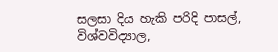සලසා දිය හැකි පරිදි පාසල්, විශ්වවිද්‍යාල,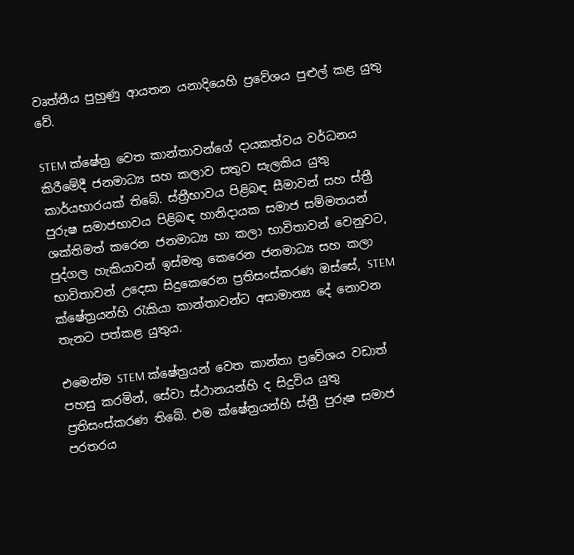වෘත්තීය පුහුණු ආයතන යනාදියෙහි ප්‍රවේශය පුළුල් කළ යුතු වේ.

STEM ක්ෂේත්‍ර වෙත කාන්තාවන්ගේ දායකත්වය වර්ධනය කිරීමේදී ජනමාධ්‍ය සහ කලාව සතුව සැලකිය යුතු කාර්යභාරයක් තිබේ. ස්ත්‍රීභාවය පිළිබඳ සීමාවන් සහ ස්ත්‍රී පුරුෂ සමාජභාවය පිළිබඳ හානිදායක සමාජ සම්මතයන් ශක්තිමත් කරෙන ජනමාධ්‍ය හා කලා භාවිතාවන් වෙනුවට, පුද්ගල හැකියාවන් ඉස්මතු කෙරෙන ජනමාධ්‍ය සහ කලා භාවිතාවන් උදෙසා සිදුකෙරෙන ප්‍රතිසංස්කරණ ඔස්සේ, STEM ක්ෂේත්‍රයන්හි රැකියා කාන්තාවන්ට අසාමාන්‍ය දේ නොවන තැනට පත්කළ යුතුය.

එමෙන්ම STEM ක්ෂේත්‍රයන් වෙත කාන්තා ප්‍රවේශය වඩාත් පහසු කරමින්, සේවා ස්ථානයන්හි ද සිදුවිය යුතු ප්‍රතිසංස්කරණ තිබේ. එම ක්ෂේත්‍රයන්හි ස්ත්‍රී පුරුෂ සමාජ පරතරය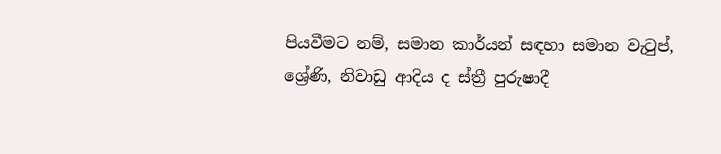පියවීමට නම්, සමාන කාර්යන් සඳහා සමාන වැටුප්, ශ්‍රේණි, නිවාඩු ආදිය ද ස්ත්‍රී පුරුෂාදී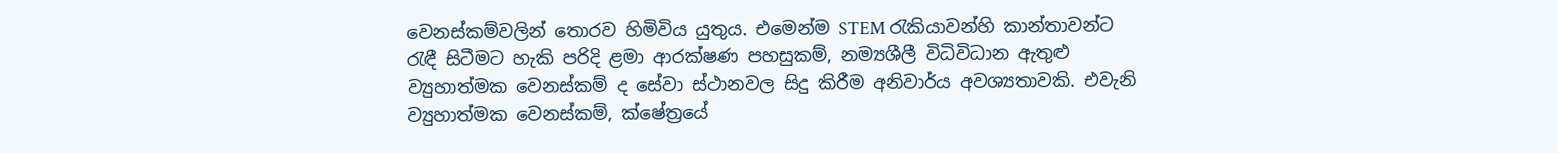වෙනස්කම්වලින් තොරව හිමිවිය යුතුය. එමෙන්ම STEM රැකියාවන්හි කාන්තාවන්ට රැඳී සිටීමට හැකි පරිදි ළමා ආරක්ෂණ පහසුකම්, නම්‍යශීලී විධිවිධාන ඇතුළු ව්‍යුහාත්මක වෙනස්කම් ද සේවා ස්ථානවල සිදු කිරීම අනිවාර්ය අවශ්‍යතාවකි. එවැනි ව්‍යුහාත්මක වෙනස්කම්, ක්ෂේත්‍රයේ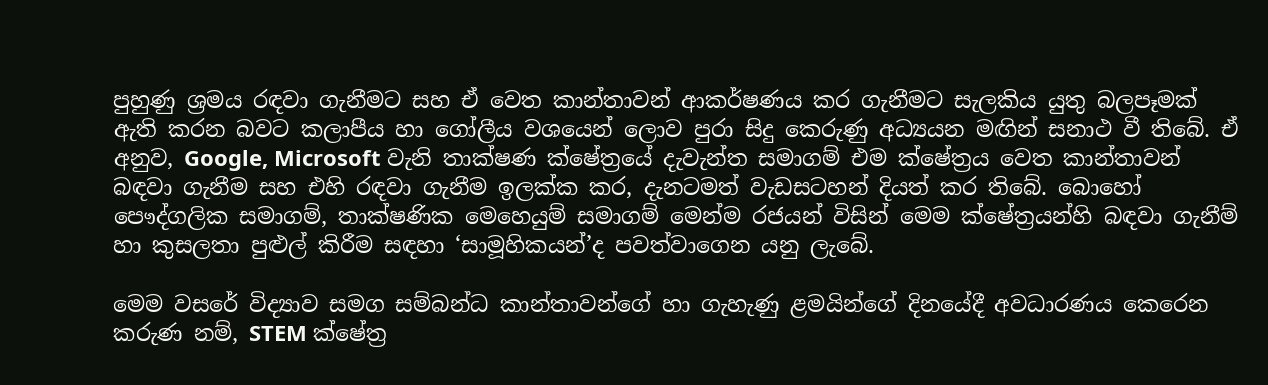පුහුණු ශ්‍රමය රඳවා ගැනීමට සහ ඒ වෙත කාන්තාවන් ආකර්ෂණය කර ගැනීමට සැලකිය යුතු බලපෑමක් ඇති කරන බවට කලාපීය හා ගෝලීය වශයෙන් ලොව පුරා සිදු කෙරුණු අධ්‍යයන මඟින් සනාථ වී තිබේ. ඒ අනුව, Google, Microsoft වැනි තාක්ෂණ ක්ෂේත්‍රයේ දැවැන්ත සමාගම් එම ක්ෂේත්‍රය වෙත කාන්තාවන් බඳවා ගැනීම සහ එහි රඳවා ගැනීම ඉලක්ක කර, දැනටමත් වැඩසටහන් දියත් කර තිබේ. බොහෝ පෞද්ගලික සමාගම්, තාක්ෂණික මෙහෙයුම් සමාගම් මෙන්ම රජයන් විසින් මෙම ක්ෂේත්‍රයන්හි බඳවා ගැනීම් හා කුසලතා පුළුල් කිරීම සඳහා ‘සාමූහිකයන්’ද පවත්වාගෙන යනු ලැබේ.

මෙම වසරේ විද්‍යාව සමග සම්බන්ධ කාන්තාවන්ගේ හා ගැහැණු ළමයින්ගේ දිනයේදී අවධාරණය කෙරෙන කරුණ නම්, STEM ක්ෂේත්‍ර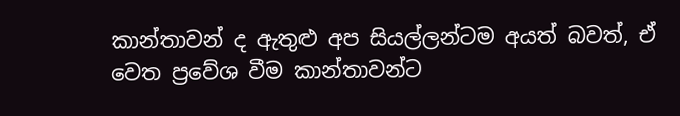කාන්තාවන් ද ඇතුළු අප සියල්ලන්ටම අයත් බවත්, ඒ වෙත ප්‍රවේශ වීම කාන්තාවන්ට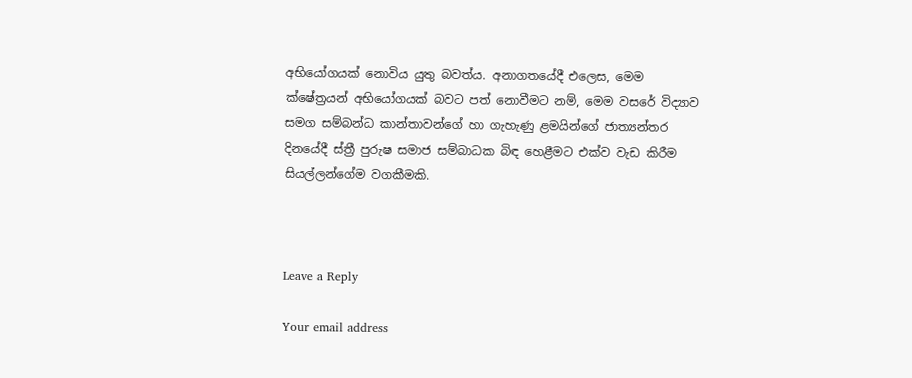අභියෝගයක් නොවිය යුතු බවත්ය. අනාගතයේදී එලෙස, මෙම ක්ෂේත්‍රයන් අභියෝගයක් බවට පත් නොවීමට නම්, මෙම වසරේ විද්‍යාව සමග සම්බන්ධ කාන්තාවන්ගේ හා ගැහැණු ළමයින්ගේ ජාත්‍යන්තර දිනයේදී ස්ත්‍රී පුරුෂ සමාජ සම්බාධක බිඳ හෙළීමට එක්ව වැඩ කිරීම සියල්ලන්ගේම වගකීමකි.



Leave a Reply

Your email address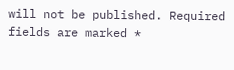will not be published. Required fields are marked *